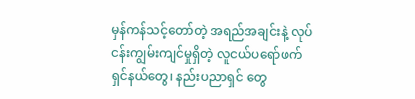မှန်ကန်သင့်တော်တဲ့ အရည်အချင်းနဲ့ လုပ်ငန်းကျွမ်းကျင်မှုရှိတဲ့ လူငယ်ပရော်ဖက်ရှင်နယ်တွေ၊ နည်းပညာရှင် တွေ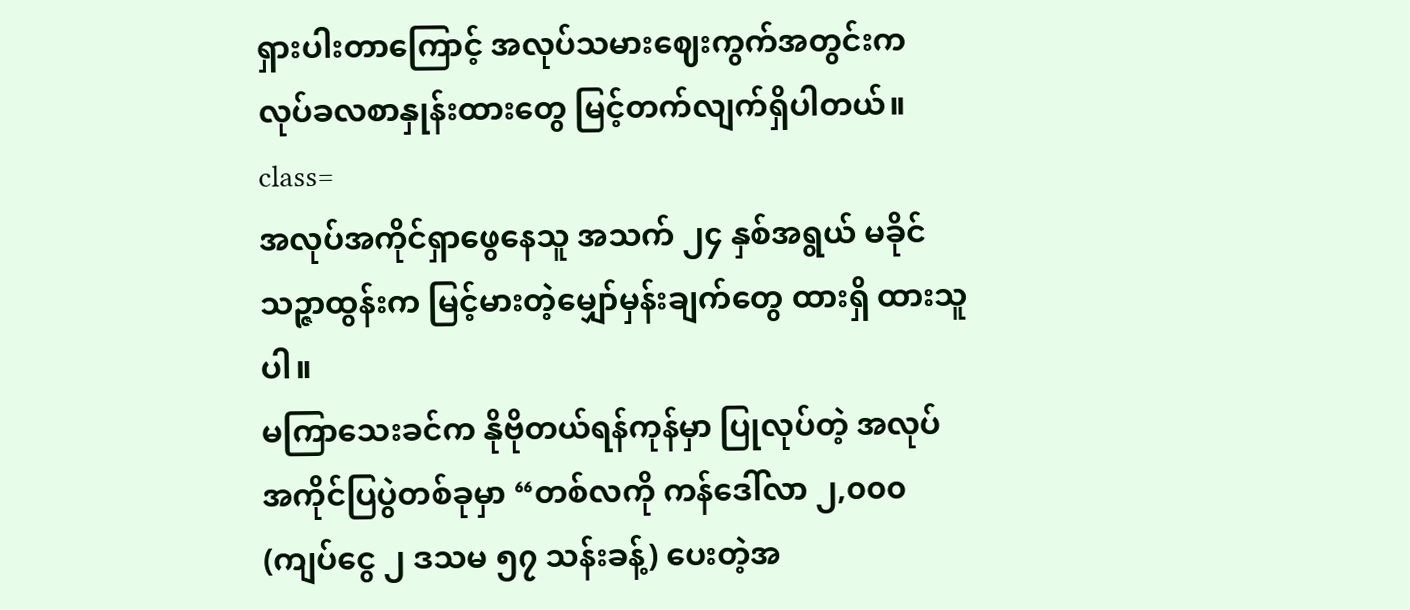ရှားပါးတာကြောင့် အလုပ်သမားဈေးကွက်အတွင်းက လုပ်ခလစာနှုန်းထားတွေ မြင့်တက်လျက်ရှိပါတယ်။
class=
အလုပ်အကိုင်ရှာဖွေနေသူ အသက် ၂၄ နှစ်အရွယ် မခိုင်သဉ္ဇာထွန်းက မြင့်မားတဲ့မျှော်မှန်းချက်တွေ ထားရှိ ထားသူပါ။
မကြာသေးခင်က နိုဗိုတယ်ရန်ကုန်မှာ ပြုလုပ်တဲ့ အလုပ်အကိုင်ပြပွဲတစ်ခုမှာ “တစ်လကို ကန်ဒေါ်လာ ၂,၀၀၀ (ကျပ်ငွေ ၂ ဒသမ ၅၇ သန်းခန့်) ပေးတဲ့အ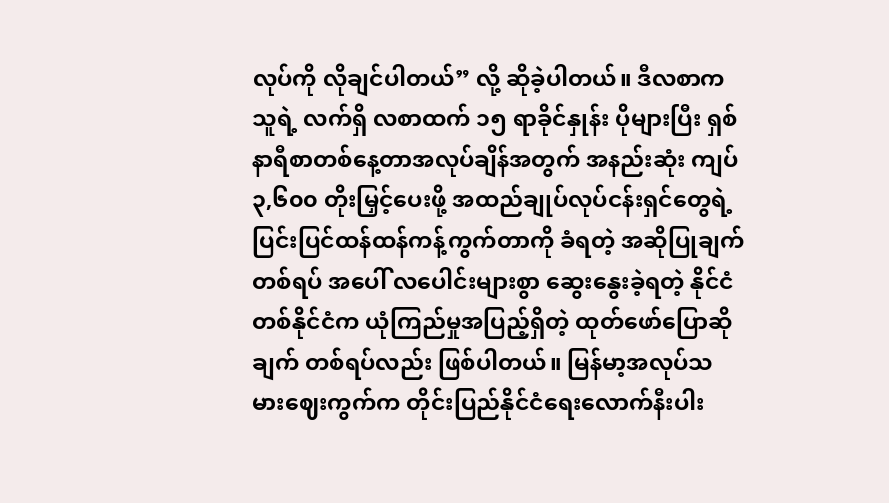လုပ်ကို လိုချင်ပါတယ်” လို့ ဆိုခဲ့ပါတယ်။ ဒီလစာက သူရဲ့ လက်ရှိ လစာထက် ၁၅ ရာခိုင်နှုန်း ပိုများပြီး ရှစ်နာရီစာတစ်နေ့တာအလုပ်ချိန်အတွက် အနည်းဆုံး ကျပ် ၃,၆၀၀ တိုးမြှင့်ပေးဖို့ အထည်ချုပ်လုပ်ငန်းရှင်တွေရဲ့ ပြင်းပြင်ထန်ထန်ကန့်ကွက်တာကို ခံရတဲ့ အဆိုပြုချက်တစ်ရပ် အပေါ် လပေါင်းများစွာ ဆွေးနွေးခဲ့ရတဲ့ နိုင်ငံတစ်နိုင်ငံက ယုံကြည်မှုအပြည့်ရှိတဲ့ ထုတ်ဖော်ပြောဆိုချက် တစ်ရပ်လည်း ဖြစ်ပါတယ်။ မြန်မာ့အလုပ်သမားဈေးကွက်က တိုင်းပြည်နိုင်ငံရေးလောက်နီးပါး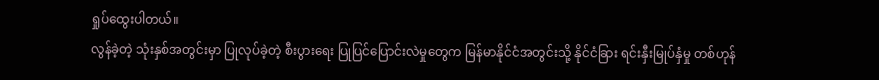ရှုပ်ထွေးပါတယ်။
လွန်ခဲ့တဲ့ သုံးနှစ်အတွင်းမှာ ပြုလုပ်ခဲ့တဲ့ စီးပွားရေး ပြုပြင်ပြောင်းလဲမှုတွေက မြန်မာနိုင်ငံအတွင်းသို့ နိုင်ငံခြား ရင်းနှီးမြုပ်နှံမှု တစ်ဟုန်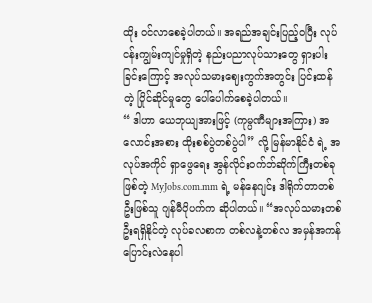ထိုး ဝင်လာစေခဲ့ပါတယ်။ အရည်အချင်းပြည့်ဝပြီး လုပ်ငန်းကျွမ်းကျင်မှုရှိတဲ့ နည်းပညာလုပ်သားတွေ ရှားပါးခြင်းကြောင့် အလုပ်သမားဈေးကွက်အတွင်း ပြင်းထန်တဲ့ ပြိုင်ဆိုင်မှုတွေ ပေါ်ပေါက်စေခဲ့ပါတယ်။
“ ဒါဟာ ယေဘုယျအားဖြင့် (ကုမ္ပဏီများအကြား) အလောင်းအစား ထိုးစစ်ပွဲတစ်ပွဲပါ” လို့ မြန်မာနိုင်ငံ ရဲ့ အလုပ်အကိုင် ရှာဖွေရေး အွန်လိုင်းဝက်ဘ်ဆိုက်ကြီးတစ်ခုဖြစ်တဲ့ MyJobs.com.mm ရဲ့ မန်နေဂျင်း ဒါရိုက်တာတစ်ဦးဖြစ်သူ ဂျန်မီပိုပက်က ဆိုပါတယ်။ “အလုပ်သမားတစ်ဦးရရှိနိုင်တဲ့ လုပ်ခလစာက တစ်လနဲ့တစ်လ အမှန်အကန် ပြောင်းလဲနေပါ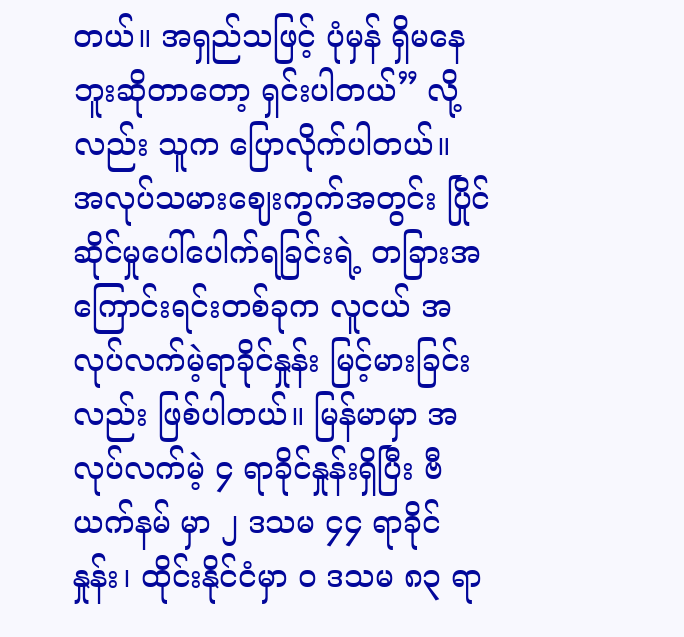တယ်။ အရှည်သဖြင့် ပုံမှန် ရှိမနေဘူးဆိုတာတော့ ရှင်းပါတယ်” လို့လည်း သူက ပြောလိုက်ပါတယ်။
အလုပ်သမားဈေးကွက်အတွင်း ပြိုင်ဆိုင်မှုပေါ်ပေါက်ရခြင်းရဲ့ တခြားအကြောင်းရင်းတစ်ခုက လူငယ် အလုပ်လက်မဲ့ရာခိုင်နှုန်း မြင့်မားခြင်းလည်း ဖြစ်ပါတယ်။ မြန်မာမှာ အလုပ်လက်မဲ့ ၄ ရာခိုင်နှုန်းရှိပြီး ဗီယက်နမ် မှာ ၂ ဒသမ ၄၄ ရာခိုင်နှုန်း၊ ထိုင်းနိုင်ငံမှာ ၀ ဒသမ ၈၃ ရာ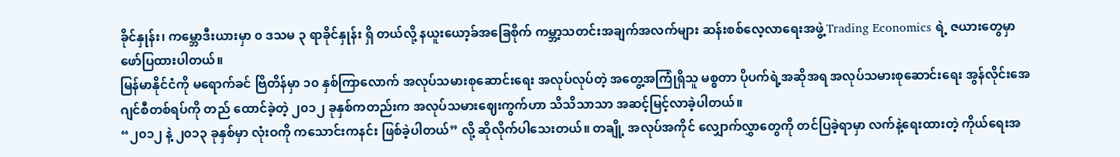ခိုင်နှုန်း၊ ကမ္ဘောဒီးယားမှာ ၀ ဒသမ ၃ ရာခိုင်နှုန်း ရှိ တယ်လို့ နယူးယော့ခ်အခြေစိုက် ကမ္ဘာ့သတင်းအချက်အလက်များ ဆန်းစစ်လေ့လာရေးအဖွဲ့ Trading Economics ရဲ့ ဇယားတွေမှာ ဖော်ပြထားပါတယ်။
မြန်မာနိုင်ငံကို မရောက်ခင် ဗြိတိန်မှာ ၁၀ နှစ်ကြာလောက် အလုပ်သမားစုဆောင်းရေး အလုပ်လုပ်တဲ့ အတွေ့အကြုံရှိသူ မစ္စတာ ပိုပက်ရဲ့အဆိုအရ အလုပ်သမားစုဆောင်းရေး အွန်လိုင်းအေဂျင်စီတစ်ရပ်ကို တည် ထောင်ခဲ့တဲ့ ၂၀၁၂ ခုနှစ်ကတည်းက အလုပ်သမားဈေးကွက်ဟာ သိသိသာသာ အဆင့်မြင့်လာခဲ့ပါတယ်။
“၂၀၁၂ နဲ့ ၂၀၁၃ ခုနှစ်မှာ လုံးဝကို ကသောင်းကနင်း ဖြစ်ခဲ့ပါတယ်” လို့ ဆိုလိုက်ပါသေးတယ်။ တချို့ အလုပ်အကိုင် လျှောက်လွှာတွေကို တင်ပြခဲ့ရာမှာ လက်နဲ့ရေးထားတဲ့ ကိုယ်ရေးအ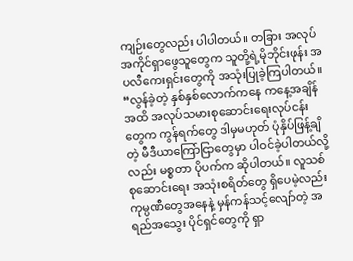ကျဉ်းတွေလည်း ပါပါတယ်။ တခြား အလုပ်အကိုင်ရှာဖွေသူတွေက သူတို့ရဲ့မိုဘိုင်းဖုန်း အပလီကေးရှင်းတွေကို အသုံးပြုခဲ့ကြပါတယ်။
“လွန်ခဲ့တဲ့ နှစ်နှစ်လောက်ကနေ ကနေ့အချိန်အထိ အလုပ်သမားစုဆောင်းရေးလုပ်ငန်းတွေက ကွန်ရက်တွေ ဒါမှမဟုတ် ပုံနှိပ်ဖြန့်ချိတဲ့ မီဒီယာကြော်ငြာတွေမှာ ပါဝင်ခဲ့ပါတယ်လို့လည်း မစ္စတာ ပိုပက်က ဆိုပါတယ်။ လူသစ်စုဆောင်းရေး အသုံးစရိတ်တွေ ရှိပေမဲ့လည်း ကုမ္ပဏီတွေအနေနဲ့ မှန်ကန်သင့်လျော်တဲ့ အရည်အသွေး ပိုင်ရှင်တွေကို ရှာ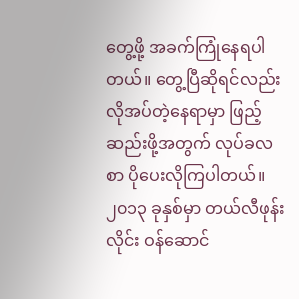တွေ့ဖို့ အခက်ကြုံနေရပါတယ်။ တွေ့ပြီဆိုရင်လည်း လိုအပ်တဲ့နေရာမှာ ဖြည့်ဆည်းဖို့အတွက် လုပ်ခလစာ ပိုပေးလိုကြပါတယ်။
၂၀၁၃ ခုနှစ်မှာ တယ်လီဖုန်းလိုင်း ဝန်ဆောင်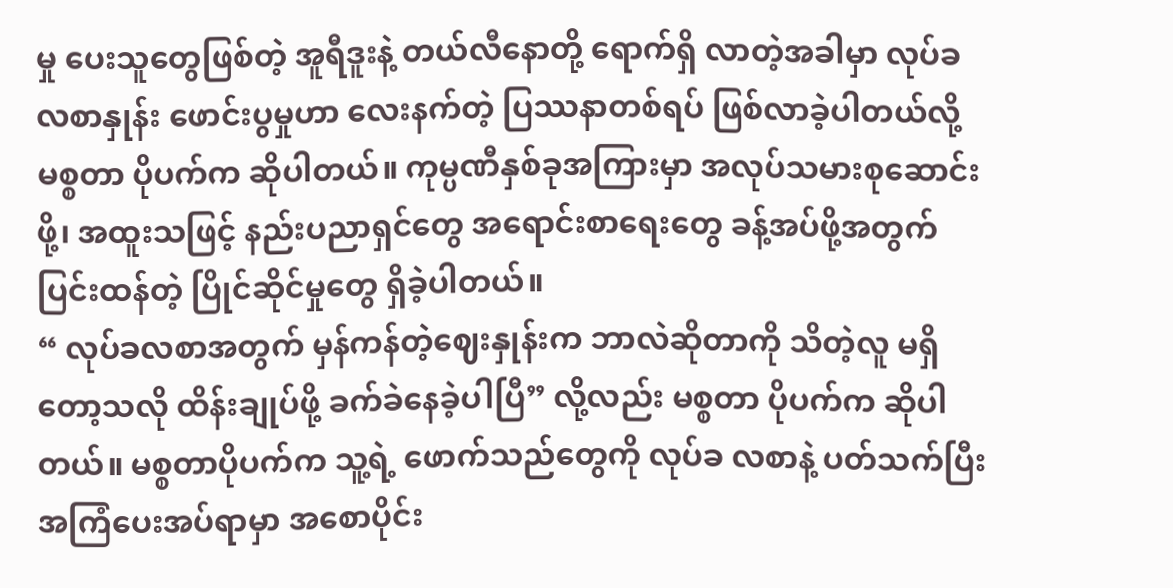မှု ပေးသူတွေဖြစ်တဲ့ အူရီဒူးနဲ့ တယ်လီနောတို့ ရောက်ရှိ လာတဲ့အခါမှာ လုပ်ခလစာနှုန်း ဖောင်းပွမှုဟာ လေးနက်တဲ့ ပြဿနာတစ်ရပ် ဖြစ်လာခဲ့ပါတယ်လို့ မစ္စတာ ပိုပက်က ဆိုပါတယ်။ ကုမ္ပဏီနှစ်ခုအကြားမှာ အလုပ်သမားစုဆောင်းဖို့၊ အထူးသဖြင့် နည်းပညာရှင်တွေ အရောင်းစာရေးတွေ ခန့်အပ်ဖို့အတွက် ပြင်းထန်တဲ့ ပြိုင်ဆိုင်မှုတွေ ရှိခဲ့ပါတယ်။
“ လုပ်ခလစာအတွက် မှန်ကန်တဲ့ဈေးနှုန်းက ဘာလဲဆိုတာကို သိတဲ့လူ မရှိတော့သလို ထိန်းချုပ်ဖို့ ခက်ခဲနေခဲ့ပါပြီ” လို့လည်း မစ္စတာ ပိုပက်က ဆိုပါတယ်။ မစ္စတာပိုပက်က သူ့ရဲ့ ဖောက်သည်တွေကို လုပ်ခ လစာနဲ့ ပတ်သက်ပြီး အကြံပေးအပ်ရာမှာ အစောပိုင်း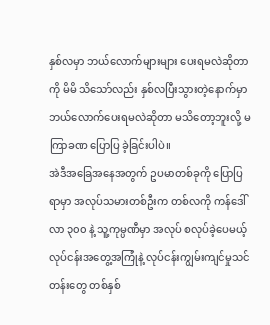နှစ်လမှာ ဘယ်လောက်များများ ပေးရမလဲဆိုတာကို မိမိ သိသော်လည်း နှစ်လပြီးသွားတဲ့နောက်မှာ ဘယ်လောက်ပေးရမလဲဆိုတာ မသိတော့ဘူးလို့ မကြာခဏ ပြောပြ ခဲ့ခြင်းပါပဲ။
အဲဒီအခြေအနေအတွက် ဥပမာတစ်ခုကို ပြောပြရာမှာ အလုပ်သမားတစ်ဦးက တစ်လကို ကန်ဒေါ်လာ ၃၀၀ နဲ့ သူ့ကုမ္ပဏီမှာ အလုပ် စလုပ်ခဲ့ပေမယ့် လုပ်ငန်းအတွေ့အကြုံနဲ့ လုပ်ငန်းကျွမ်းကျင်မှုသင်တန်းတွေ တစ်နှစ်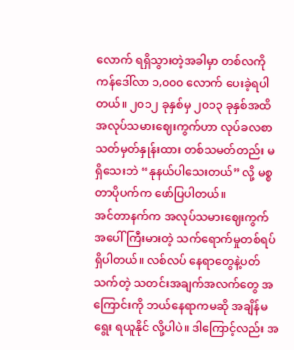လောက် ရရှိသွားတဲ့အခါမှာ တစ်လကို ကန်ဒေါ်လာ ၁,၀၀၀ လောက် ပေးခဲ့ရပါတယ်။ ၂၀၁၂ ခုနှစ်မှ ၂၀၁၃ ခုနှစ်အထိ အလုပ်သမားဈေးကွက်ဟာ လုပ်ခလစာ သတ်မှတ်နှုန်းထား တစ်သမတ်တည်း မရှိသေးဘဲ “နုနယ်ပါသေးတယ်” လို့ မစ္စတာပိုပက်က ဖော်ပြပါတယ်။
အင်တာနက်က အလုပ်သမားဈေးကွက်အပေါ် ကြီးမားတဲ့ သက်ရောက်မှုတစ်ရပ် ရှိပါတယ်။ လစ်လပ် နေရာတွေနဲ့ပတ်သက်တဲ့ သတင်းအချက်အလက်တွေ အကြောင်းကို ဘယ်နေရာကမဆို အချိန်မရွေး ရယူနိုင် လို့ပါပဲ။ ဒါကြောင့်လည်း အ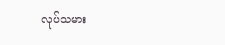လုပ်သမား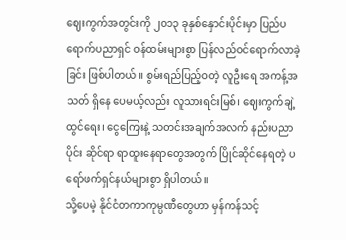ဈေးကွက်အတွင်းကို ၂၀၁၃ ခုနှစ်နှောင်းပိုင်းမှာ ပြည်ပရောက်ပညာရှင် ဝန်ထမ်းများစွာ ပြန်လည်ဝင်ရောက်လာခဲ့ခြင်း ဖြစ်ပါတယ်။ စွမ်းရည်ပြည့်ဝတဲ့ လူဦးရေ အကန့်အသတ် ရှိနေ ပေမယ့်လည်း လူသားရင်းမြစ်၊ ဈေးကွက်ချဲ့ထွင်ရေး၊ ငွေကြေးနဲ့ သတင်းအချက်အလက် နည်းပညာပိုင်း ဆိုင်ရာ ရာထူးနေရာတွေအတွက် ပြိုင်ဆိုင်နေရတဲ့ ပရော်ဖက်ရှင်နယ်များစွာ ရှိပါတယ်။
သို့ပေမဲ့ နိုင်ငံတကာကုမ္ပဏီတွေဟာ မှန်ကန်သင့်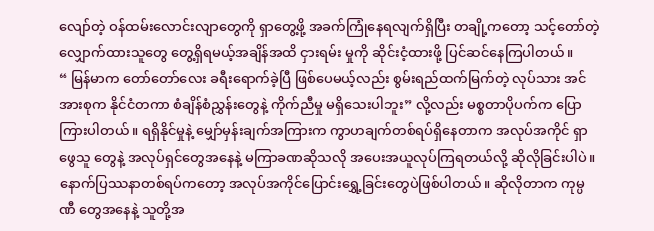လျော်တဲ့ ဝန်ထမ်းလောင်းလျာတွေကို ရှာတွေ့ဖို့ အခက်ကြုံနေရလျက်ရှိပြီး တချို့ကတော့ သင့်တော်တဲ့လျှောက်ထားသူတွေ တွေ့ရှိရမယ့်အချိန်အထိ ငှားရမ်း မှုကို ဆိုင်းငံ့ထားဖို့ ပြင်ဆင်နေကြပါတယ်။
“ မြန်မာက တော်တော်လေး ခရီးရောက်ခဲ့ပြီ ဖြစ်ပေမယ့်လည်း စွမ်းရည်ထက်မြက်တဲ့ လုပ်သား အင်အားစုက နိုင်ငံတကာ စံချိန်စံညွှန်းတွေနဲ့ ကိုက်ညီမှု မရှိသေးပါဘူး” လို့လည်း မစ္စတာပိုပက်က ပြော ကြားပါတယ်။ ရရှိနိုင်မှုနဲ့ မျှော်မှန်းချက်အကြားက ကွာဟချက်တစ်ရပ်ရှိနေတာက အလုပ်အကိုင် ရှာဖွေသူ တွေနဲ့ အလုပ်ရှင်တွေအနေနဲ့ မကြာခဏဆိုသလို အပေးအယူလုပ်ကြရတယ်လို့ ဆိုလိုခြင်းပါပဲ။
နောက်ပြဿနာတစ်ရပ်ကတော့ အလုပ်အကိုင်ပြောင်းရွှေ့ခြင်းတွေပဲဖြစ်ပါတယ်။ ဆိုလိုတာက ကုမ္ပဏီ တွေအနေနဲ့ သူတို့အ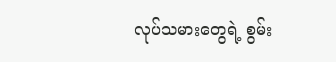လုပ်သမားတွေရဲ့ စွမ်း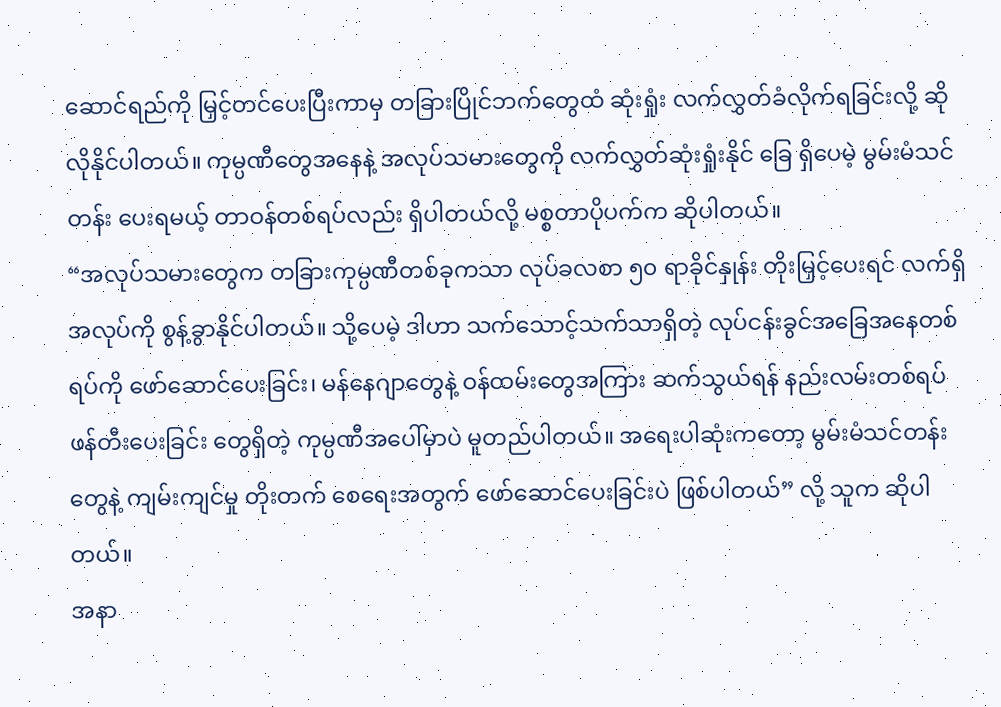ဆောင်ရည်ကို မြှင့်တင်ပေးပြီးကာမှ တခြားပြိုင်ဘက်တွေထံ ဆုံးရှုံး လက်လွှတ်ခံလိုက်ရခြင်းလို့ ဆိုလိုနိုင်ပါတယ်။ ကုမ္ပဏီတွေအနေနဲ့ အလုပ်သမားတွေကို လက်လွှတ်ဆုံးရှုံးနိုင် ခြေ ရှိပေမဲ့ မွမ်းမံသင်တန်း ပေးရမယ့် တာဝန်တစ်ရပ်လည်း ရှိပါတယ်လို့ မစ္စတာပိုပက်က ဆိုပါတယ်။
“အလုပ်သမားတွေက တခြားကုမ္ပဏီတစ်ခုကသာ လုပ်ခလစာ ၅၀ ရာခိုင်နှုန်း တိုးမြှင့်ပေးရင် လက်ရှိ အလုပ်ကို စွန့်ခွာနိုင်ပါတယ်။ သို့ပေမဲ့ ဒါဟာ သက်သောင့်သက်သာရှိတဲ့ လုပ်ငန်းခွင်အခြေအနေတစ်ရပ်ကို ဖော်ဆောင်ပေးခြင်း၊ မန်နေဂျာတွေနဲ့ ဝန်ထမ်းတွေအကြား ဆက်သွယ်ရန် နည်းလမ်းတစ်ရပ် ဖန်တီးပေးခြင်း တွေရှိတဲ့ ကုမ္ပဏီအပေါ်မှာပဲ မူတည်ပါတယ်။ အရေးပါဆုံးကတော့ မွမ်းမံသင်တန်းတွေနဲ့ ကျမ်းကျင်မှု တိုးတက် စေရေးအတွက် ဖော်ဆောင်ပေးခြင်းပဲ ဖြစ်ပါတယ်” လို့ သူက ဆိုပါတယ်။
အနာ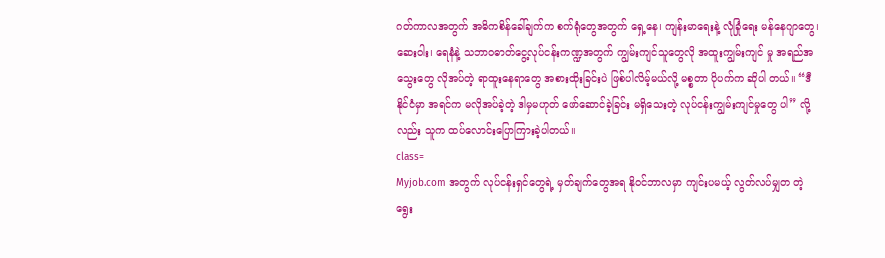ဂတ်ကာလအတွက် အဓိကစိန်ခေါ်ချက်က စက်ရုံတွေအတွက် ရှေ့နေ၊ ကျန်းမာရေးနဲ့ လုံခြုံရေး မန်နေဂျာတွေ၊ ဆေးဝါး၊ ရေနံနဲ့ သဘာဝဓာတ်ငွေ့လုပ်ငန်းကဏ္ဍအတွက် ကျွမ်းကျင်သူတွေလို အထူးကျွမ်းကျင် မှု အရည်အသွေးတွေ လိုအပ်တဲ့ ရာထူးနေရာတွေ အစားထိုးခြင်းပဲ ဖြစ်ပါလိမ့်မယ်လို့ မစ္စတာ ပိုပက်က ဆိုပါ တယ်။ “ဒီနိုင်ငံမှာ အရင်က မလိုအပ်ခဲ့တဲ့ ဒါမှမဟုတ် ဖော်ဆောင်ခဲ့ခြင်း မရှိသေးတဲ့ လုပ်ငန်းကျွမ်းကျင်မှုတွေ ပါ” လို့လည်း သူက ထပ်လောင်းပြောကြားခဲ့ပါတယ်။
class=
Myjob.com အတွက် လုပ်ငန်းရှင်တွေရဲ့ မှတ်ချက်တွေအရ နိုဝင်ဘာလမှာ ကျင်းပမယ့် လွတ်လပ်မျှတ တဲ့ ရွေး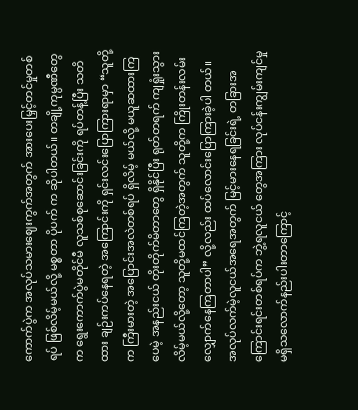ကောက်ပွဲက အလုပ်သမားဈေးကွက်အတွက် အားပေးမြှင့်တင်မှုတစ်ရပ် ဖြစ်လိမ့်မယ်လို့ မစ္စတာ ပိုပက် က ဆိုပါတယ်။ တချို့ကုမ္ပဏီတွေက ရွေးကောက်ပွဲမတိုင်မီ လူသစ်စုဆောင်းခြင်းကို ရပ်တန့်ပြီး သတိထား ချဉ်းကပ်နေရတဲ့ အကြောင်းကို ရှင်းလင်းပြောကြားရာမှာ “သူတို့က ကြီးမားတဲ့ အပြောင်းအလဲတစ်ရပ် ရှိလိမ့် မယ်လို့ မယူဆထားကြပေမဲ့ အနည်းငယ် တိုးတိုက်မိတာတွေ ရှိနိုင်ပြီး ရုတ်တရက် ကျရှုံးသွားလိမ့်မယ်လို့တော့ သူတို့မထင်ကြတဲ့အတွက် သူတို့က ကြိုးတန်းလမ်းလျှောက်နေကြတာပါ” လို့လည်း ထပ်လောင်းပြောကြားခဲ့ပါ တယ်။
အလုပ်လက်မဲ့လူငယ်အရေအတွက် မြင့်မားနေရခြင်းရဲ့ တခြားအကြောင်းရင်းတစ်ရပ်က ဘွဲ့ရလူငယ် တွေအကြား လုပ်ငန်းကျွမ်းကျင်မှု မရှိသလောက်နည်းပါးတာကြောင့်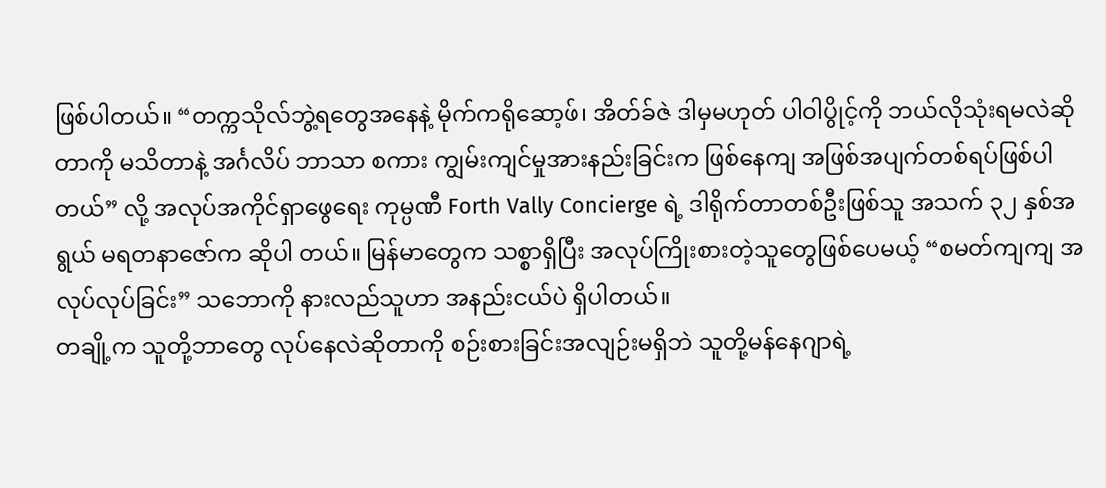ဖြစ်ပါတယ်။ “တက္ကသိုလ်ဘွဲ့ရတွေအနေနဲ့ မိုက်ကရိုဆော့ဖ်၊ အိတ်ခ်ဇဲ ဒါမှမဟုတ် ပါဝါပွိုင့်ကို ဘယ်လိုသုံးရမလဲဆိုတာကို မသိတာနဲ့ အင်္ဂလိပ် ဘာသာ စကား ကျွမ်းကျင်မှုအားနည်းခြင်းက ဖြစ်နေကျ အဖြစ်အပျက်တစ်ရပ်ဖြစ်ပါတယ်” လို့ အလုပ်အကိုင်ရှာဖွေရေး ကုမ္ပဏီ Forth Vally Concierge ရဲ့ ဒါရိုက်တာတစ်ဦးဖြစ်သူ အသက် ၃၂ နှစ်အရွယ် မရတနာဇော်က ဆိုပါ တယ်။ မြန်မာတွေက သစ္စာရှိပြီး အလုပ်ကြိုးစားတဲ့သူတွေဖြစ်ပေမယ့် “စမတ်ကျကျ အလုပ်လုပ်ခြင်း” သဘောကို နားလည်သူဟာ အနည်းငယ်ပဲ ရှိပါတယ်။
တချို့က သူတို့ဘာတွေ လုပ်နေလဲဆိုတာကို စဉ်းစားခြင်းအလျဉ်းမရှိဘဲ သူတို့မန်နေဂျာရဲ့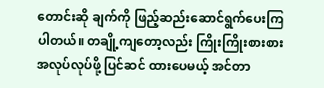တောင်းဆို ချက်ကို ဖြည့်ဆည်းဆောင်ရွက်ပေးကြပါတယ်။ တချို့ကျတော့လည်း ကြိုးကြိုးစားစား အလုပ်လုပ်ဖို့ ပြင်ဆင် ထားပေမယ့် အင်တာ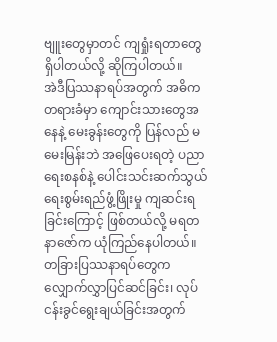ဗျူးတွေမှာတင် ကျရှုံးရတာတွေ ရှိပါတယ်လို့ ဆိုကြပါတယ်။
အဲဒီပြဿနာရပ်အတွက် အဓိကတရားခံမှာ ကျောင်းသားတွေအနေနဲ့ မေးခွန်းတွေကို ပြန်လည် မမေးမြန်းဘဲ အဖြေပေးရတဲ့ ပညာရေးစနစ်နဲ့ ပေါင်းသင်းဆက်သွယ်ရေးစွမ်းရည်ဖွံ့ဖြိုးမှု ကျဆင်းရခြင်းကြောင့် ဖြစ်တယ်လို့ မရတနာဇော်က ယုံကြည်နေပါတယ်။ တခြားပြဿနာရပ်တွေက လျှောက်လွှာပြင်ဆင်ခြင်း၊ လုပ်ငန်းခွင်ရွေးချယ်ခြင်းအတွက်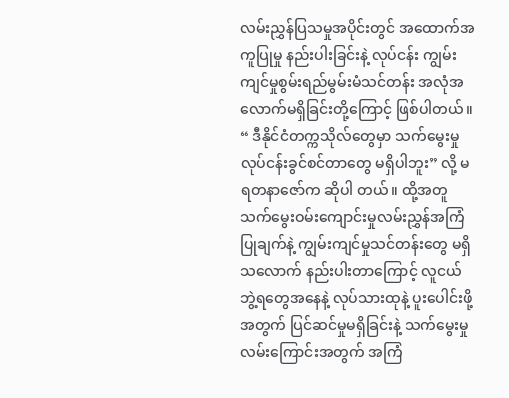လမ်းညွှန်ပြသမှုအပိုင်းတွင် အထောက်အကူပြုမှု နည်းပါးခြင်းနဲ့ လုပ်ငန်း ကျွမ်းကျင်မှုစွမ်းရည်မွမ်းမံသင်တန်း အလုံအလောက်မရှိခြင်းတို့ကြောင့် ဖြစ်ပါတယ်။
“ ဒီနိုင်ငံတက္ကသိုလ်တွေမှာ သက်မွေးမှု လုပ်ငန်းခွင်စင်တာတွေ မရှိပါဘူး” လို့ မရတနာဇော်က ဆိုပါ တယ်။ ထို့အတူ သက်မွေးဝမ်းကျောင်းမှုလမ်းညွှန်အကြံပြုချက်နဲ့ ကျွမ်းကျင်မှုသင်တန်းတွေ မရှိသလောက် နည်းပါးတာကြောင့် လူငယ်ဘွဲ့ရတွေအနေနဲ့ လုပ်သားထုနဲ့ ပူးပေါင်းဖို့အတွက် ပြင်ဆင်မှုမရှိခြင်းနဲ့ သက်မွေးမှု လမ်းကြောင်းအတွက် အကြံ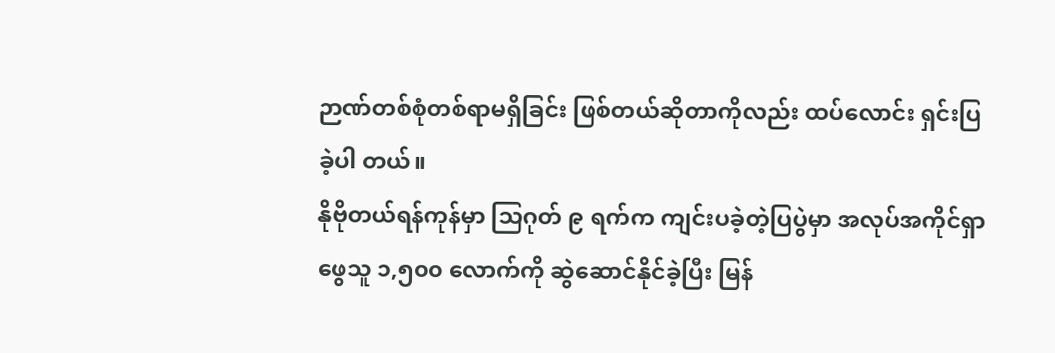ဉာဏ်တစ်စုံတစ်ရာမရှိခြင်း ဖြစ်တယ်ဆိုတာကိုလည်း ထပ်လောင်း ရှင်းပြခဲ့ပါ တယ်။
နိုဗိုတယ်ရန်ကုန်မှာ သြဂုတ် ၉ ရက်က ကျင်းပခဲ့တဲ့ပြပွဲမှာ အလုပ်အကိုင်ရှာဖွေသူ ၁,၅၀၀ လောက်ကို ဆွဲဆောင်နိုင်ခဲ့ပြီး မြန်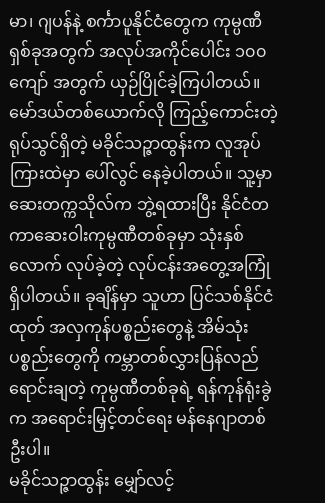မာ၊ ဂျပန်နဲ့ စင်္ကာပူနိုင်ငံတွေက ကုမ္ပဏီရှစ်ခုအတွက် အလုပ်အကိုင်ပေါင်း ၁၀၀ ကျော် အတွက် ယှဉ်ပြိုင်ခဲ့ကြပါတယ်။
မော်ဒယ်တစ်ယောက်လို ကြည့်ကောင်းတဲ့ရုပ်သွင်ရှိတဲ့ မခိုင်သဉ္ဇာထွန်းက လူအုပ်ကြားထဲမှာ ပေါ်လွင် နေခဲ့ပါတယ်။ သူ့မှာ ဆေးတက္ကသိုလ်က ဘွဲ့ရထားပြီး နိုင်ငံတကာဆေးဝါးကုမ္ပဏီတစ်ခုမှာ သုံးနှစ်လောက် လုပ်ခဲ့တဲ့ လုပ်ငန်းအတွေ့အကြုံ ရှိပါတယ်။ ခုချိန်မှာ သူဟာ ပြင်သစ်နိုင်ငံထုတ် အလှကုန်ပစ္စည်းတွေနဲ့ အိမ်သုံး ပစ္စည်းတွေကို ကမ္ဘာတစ်လွှားပြန်လည်ရောင်းချတဲ့ ကုမ္ပဏီတစ်ခုရဲ့ ရန်ကုန်ရုံးခွဲက အရောင်းမြှင့်တင်ရေး မန်နေဂျာတစ်ဦးပါ။
မခိုင်သဉ္ဇာထွန်း မျှော်လင့်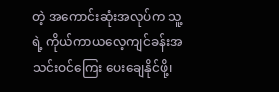တဲ့ အကောင်းဆုံးအလုပ်က သူ့ရဲ့ ကိုယ်ကာယလေ့ကျင်ခန်းအသင်းဝင်ကြေး ပေးချေနိုင်ဖို့၊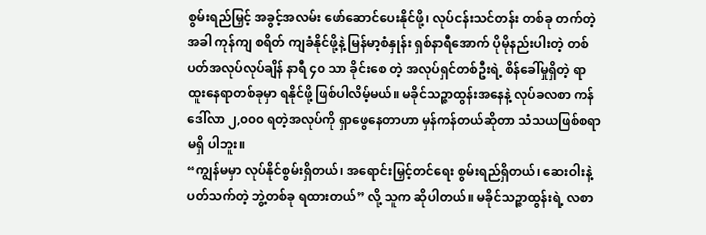စွမ်းရည်မြှင့် အခွင့်အလမ်း ဖော်ဆောင်ပေးနိုင်ဖို့၊ လုပ်ငန်းသင်တန်း တစ်ခု တက်တဲ့အခါ ကုန်ကျ စရိတ် ကျခံနိုင်ဖို့နဲ့ မြန်မာ့စံနှုန်း ရှစ်နာရီအောက် ပိုမိုနည်းပါးတဲ့ တစ်ပတ်အလုပ်လုပ်ချိန် နာရီ ၄၀ သာ ခိုင်းစေ တဲ့ အလုပ်ရှင်တစ်ဦးရဲ့ စိန်ခေါ်မှုရှိတဲ့ ရာထူးနေရာတစ်ခုမှာ ရနိုင်ဖို့ ဖြစ်ပါလိမ့်မယ်။ မခိုင်သဉ္ဇာထွန်းအနေနဲ့ လုပ်ခလစာ ကန်ဒေါ်လာ ၂,၀၀၀ ရတဲ့အလုပ်ကို ရှာဖွေနေတာဟာ မှန်ကန်တယ်ဆိုတာ သံသယဖြစ်စရာ မရှိ ပါဘူး။
“ကျွန်မမှာ လုပ်နိုင်စွမ်းရှိတယ်၊ အရောင်းမြှင့်တင်ရေး စွမ်းရည်ရှိတယ်၊ ဆေးဝါးနဲ့ပတ်သက်တဲ့ ဘွဲ့တစ်ခု ရထားတယ်” လို့ သူက ဆိုပါတယ်။ မခိုင်သဉ္ဇာထွန်းရဲ့ လစာ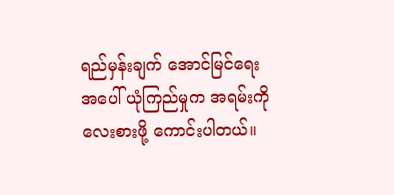ရည်မှန်းချက် အောင်မြင်ရေးအပေါ် ယုံကြည်မှုက အရမ်းကို လေးစားဖို့ ကောင်းပါတယ်။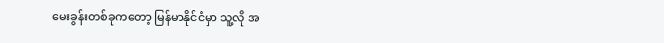မေးခွန်းတစ်ခုကတော့ မြန်မာနိုင်ငံမှာ သူ့လို အ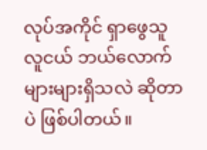လုပ်အကိုင် ရှာဖွေသူ လူငယ် ဘယ်လောက်များများရှိသလဲ ဆိုတာပဲ ဖြစ်ပါတယ်။